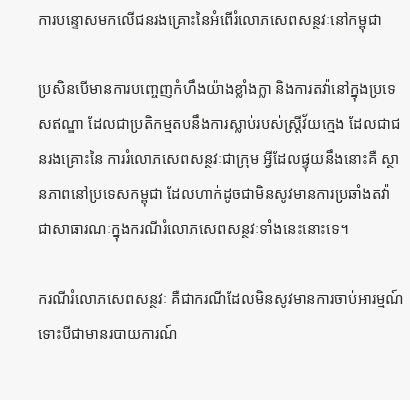ការបន្ទោសមកលើជនរងគ្រោះនៃអំពើរំលោភសេពសន្ថវៈនៅកម្ពុជា

ប្រសិនបើមានការបញ្ចេញកំហឹងយ៉ាងខ្លាំងក្លា និងការតវ៉ានៅក្នុងប្រទេសឥណ្ឌា ដែលជាប្រតិកម្មតបនឹងការស្លាប់របស់ស្រ្តីវ័យក្មេង ដែលជាជនរងគ្រោះនៃ ការរំលោភសេពសន្ថវៈជាក្រុម អ្វីដែលផ្ទុយនឹងនោះគឺ ស្ថានភាពនៅប្រទេសកម្ពុជា ដែលហាក់ដូចជាមិនសូវមានការប្រឆាំងតវ៉ាជាសាធារណៈក្នុងករណីរំលោភសេពសន្ថវៈទាំងនេះនោះទេ។

ករណីរំលោភសេពសន្ថវៈ គឺជាករណីដែលមិនសូវមានការចាប់អារម្មណ៍ ទោះបីជាមានរបាយការណ៍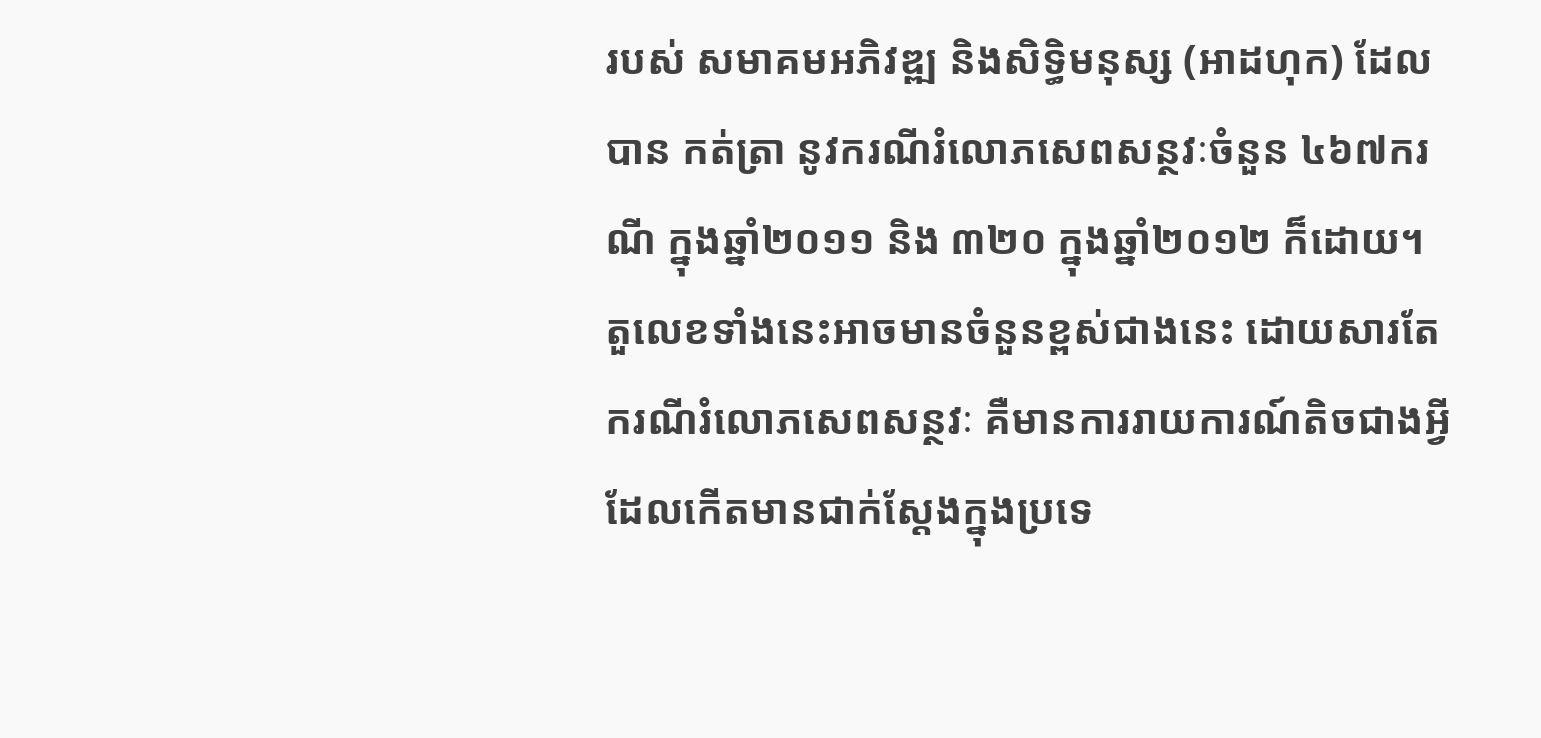របស់ សមាគមអភិវឌ្ឍ និងសិទ្ធិមនុស្ស (អាដហុក) ដែលបាន កត់ត្រា នូវករណីរំលោភសេពសន្ថវៈចំនួន ៤៦៧ករណី ក្នុងឆ្នាំ២០១១ និង ៣២០ ក្នុងឆ្នាំ២០១២ ក៏ដោយ។ តួលេខទាំងនេះអាចមានចំនួនខ្ពស់ជាងនេះ ដោយសារតែករណីរំលោភសេពសន្ថវៈ គឺមានការរាយការណ៍តិចជាងអ្វីដែលកើតមានជាក់ស្តែងក្នុងប្រទេ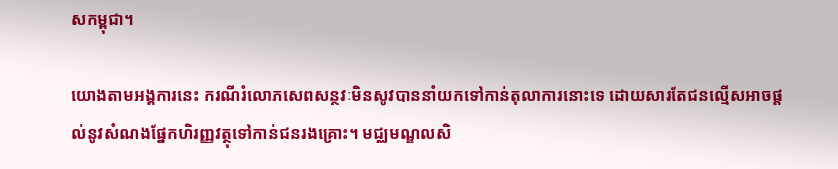សកម្ពុជា។

យោងតាមអង្គការនេះ ករណីរំលោភសេពសន្ថវៈមិនសូវបាននាំយកទៅកាន់តុលាការនោះទេ ដោយសារតែជនល្មើសអាចផ្តល់នូវសំណងផ្នែកហិរញ្ញវត្ថុទៅកាន់ជនរងគ្រោះ។ មជ្ឈមណ្ឌលសិ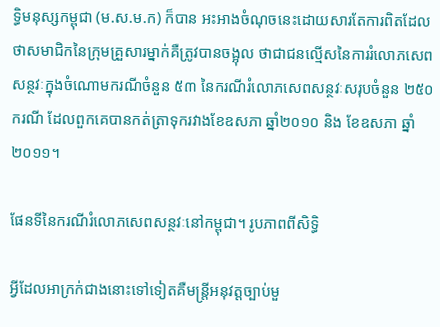ទ្ធិមនុស្សកម្ពុជា (ម.ស.ម.ក) ក៏បាន អះអាងចំណុចនេះដោយសារតែការពិតដែលថាសមាជិកនៃក្រុមគ្រួសារម្នាក់គឺត្រូវបានចង្អុល ថាជាជនល្មើសនៃការរំលោភសេពសន្ថវៈក្នុងចំណោមករណីចំនួន ៥៣ នៃករណីរំលោភសេពសន្ថវៈសរុបចំនួន ២៥០ករណី ដែលពួកគេបានកត់ត្រាទុករវាងខែឧសភា ឆ្នាំ២០១០ និង ខែឧសភា ឆ្នាំ២០១១។

ផែនទីនៃករណីរំលោភសេពសន្ថវៈនៅកម្ពុជា។ រូបភាពពីសិទ្ធិ

អ្វីដែលអាក្រក់ជាងនោះទៅទៀតគឺមន្រ្តីអនុវត្តច្បាប់មួ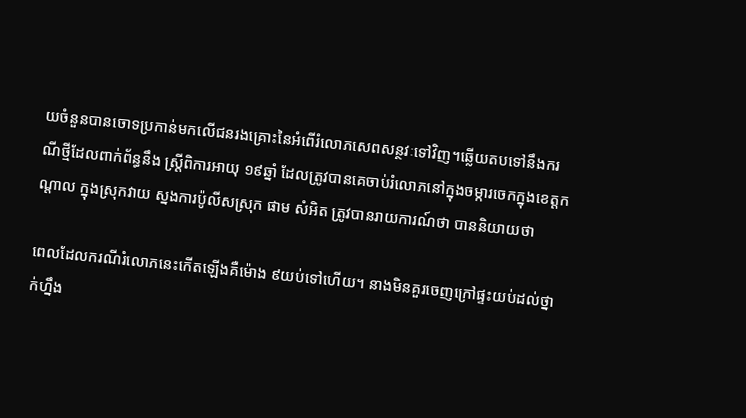យចំនួនបានចោទប្រកាន់មកលើជនរងគ្រោះនៃអំពើរំលោភសេពសន្ថវៈទៅវិញ។ឆ្លើយតបទៅនឹងករណីថ្មីដែលពាក់ព័ន្ធនឹង ស្រ្តីពិការអាយុ ១៩ឆ្នាំ ដែលត្រូវបានគេចាប់រំលោភនៅក្នុងចម្ការចេកក្នុងខេត្តកណ្ដាល ក្នុងស្រុកវាយ ស្នងការប៉ូលីសស្រុក ផាម សំអិត ត្រូវបានរាយការណ៍ថា បាននិយាយថា

ពេលដែលករណីរំលោភនេះកើតឡើងគឺម៉ោង ៩យប់ទៅហើយ។ នាងមិនគួរចេញក្រៅផ្ទះយប់ដល់ថ្នាក់ហ្នឹង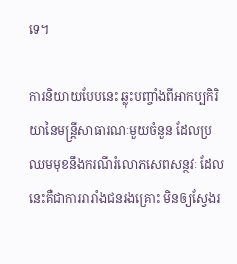ទេ។

ការនិយាយបែបនេះ ឆ្លុះបញ្ចាំងពីអាកប្បកិរិយានៃមន្រ្តីសាធារណៈមួយចំនួន ដែលប្រឈមមុខនឹងករណីរំលោភសេពសន្ថវៈ ដែលនេះគឺជាការរារាំងជនរងគ្រោះ មិនឲ្យស្វែងរ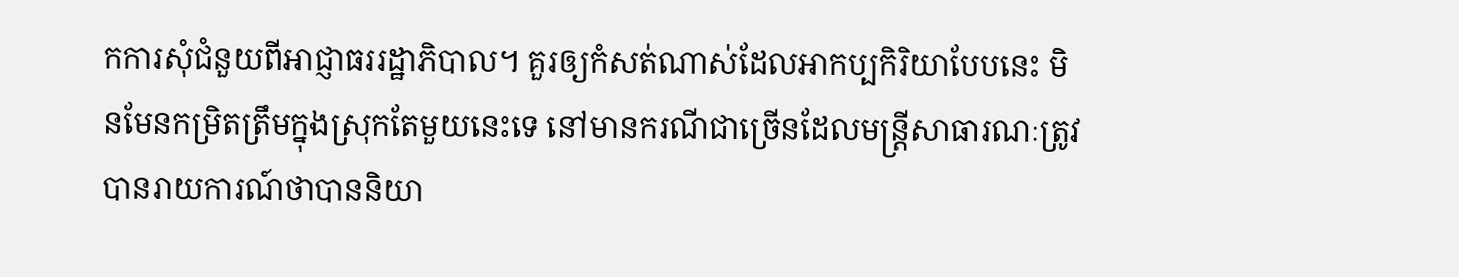កការសុំជំនួយពីអាជ្ញាធររដ្ឋាភិបាល។ គួរឲ្យកំសត់ណាស់ដែលអាកប្បកិរិយាបែបនេះ មិនមែនកម្រិតត្រឹមក្នុងស្រុកតែមួយនេះទេ នៅមានករណីជាច្រើនដែលមន្រ្តីសាធារណៈត្រូវបានរាយការណ៍ថាបាននិយា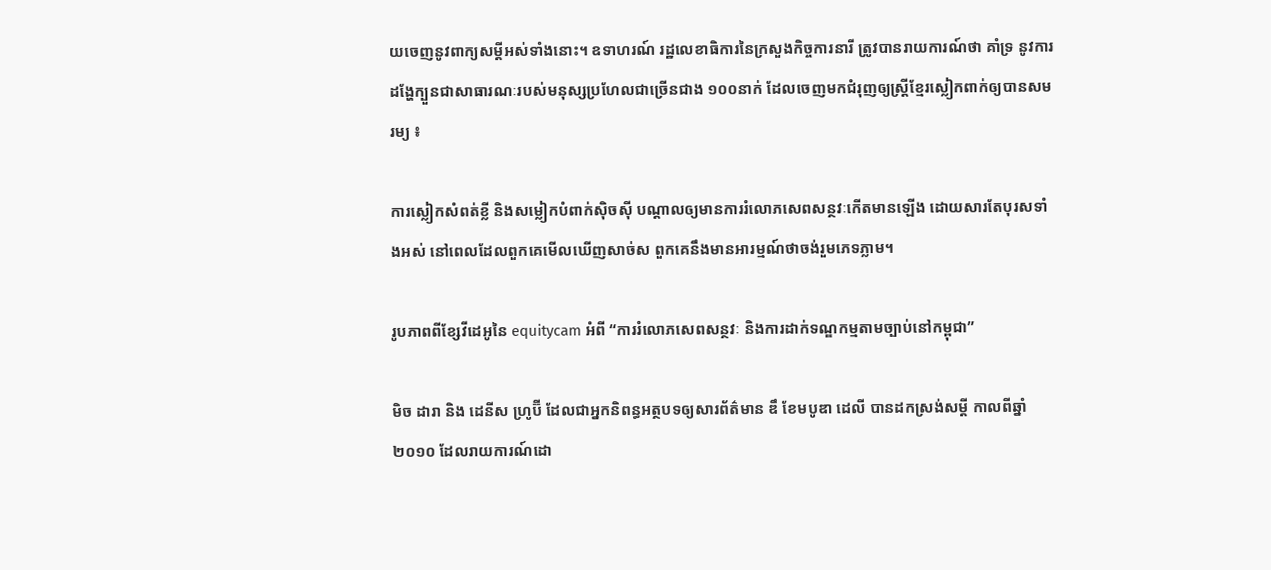យចេញនូវពាក្យសម្ដីអស់ទាំងនោះ។ ឧទាហរណ៍ រដ្ឋលេខាធិការនៃក្រសួងកិច្ចការនារី ត្រូវបានរាយការណ៍ថា គាំទ្រ នូវការដង្ហែក្បួនជាសាធារណៈរបស់មនុស្សប្រហែលជាច្រើនជាង ១០០នាក់ ដែលចេញមកជំរុញឲ្យស្រ្តីខ្មែរស្លៀកពាក់ឲ្យបានសមរម្យ ៖

ការស្លៀកសំពត់ខ្លី និងសម្លៀកបំពាក់ស៊ិចស៊ី បណ្ដាលឲ្យមានការរំលោភសេពសន្ថវៈកើតមានឡើង ដោយសារតែបុរសទាំងអស់ នៅពេលដែលពួកគេមើលឃើញសាច់ស ពួកគេនឹងមានអារម្មណ៍ថាចង់រួមភេទភ្លាម។

រូបភាពពីខ្សែវីដេអូនៃ equitycam អំពី “ការរំលោភសេពសន្ថវៈ និងការដាក់ទណ្ឌកម្មតាមច្បាប់នៅកម្ពុជា”

មិច ដារា និង ដេនីស ហ្រូប៊ី ដែលជាអ្នកនិពន្ធអត្ថបទឲ្យសារព័ត៌មាន ឌឹ ខែមបូឌា ដេលី បានដកស្រង់សម្ដី កាលពីឆ្នាំ២០១០ ដែលរាយការណ៍ដោ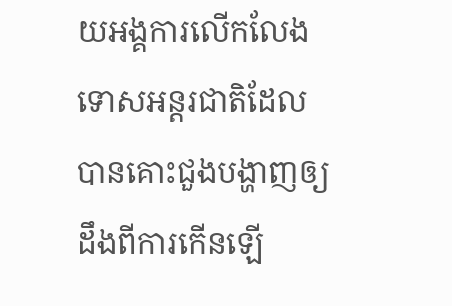យអង្គការលើកលែងទោសអន្តរជាតិដែលបានគោះជួងបង្ហាញឲ្យដឹងពីការកើនឡើ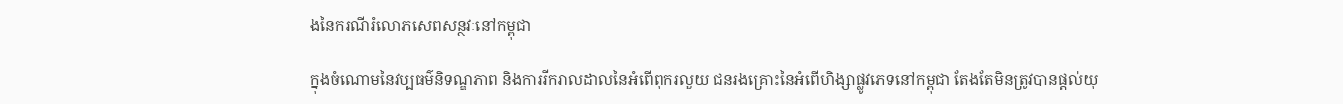ងនៃករណីរំលោភសេពសន្ថវៈនៅកម្ពុជា

ក្នុងចំណោមនៃវប្បធម៌និទណ្ឌភាព និងការរីករាលដាលនៃអំពើពុករលួយ ជនរងគ្រោះនៃអំពើហិង្សាផ្លូវភេទនៅកម្ពុជា តែងតែមិនត្រូវបានផ្តល់យុ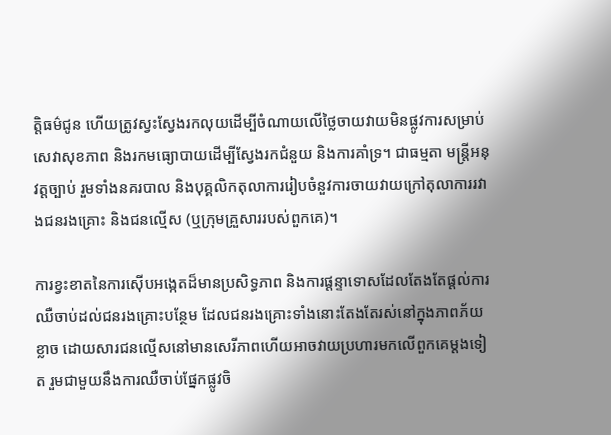ត្តិធម៌ជូន ហើយត្រូវស្វះស្វែងរកលុយដើម្បីចំណាយលើថ្លៃចាយវាយមិនផ្លូវការសម្រាប់សេវាសុខភាព និងរកមធ្យោបាយដើម្បីស្វែងរកជំនួយ និងការគាំទ្រ។ ជាធម្មតា មន្រ្តីអនុវត្តច្បាប់ រួមទាំងនគរបាល និងបុគ្គលិកតុលាការរៀបចំនួវការចាយវាយក្រៅតុលាការរវាងជនរងគ្រោះ និងជនល្មើស (ឬក្រុមគ្រួសាររបស់ពួកគេ)។

ការខ្វះខាតនៃការស៊ើបអង្កេតដ៏មានប្រសិទ្ធភាព និងការផ្តន្ទាទោសដែលតែងតែផ្តល់ការឈឺចាប់ដល់ជនរងគ្រោះបន្ថែម ដែលជនរងគ្រោះទាំងនោះតែងតែរស់នៅក្នុងភាពភ័យខ្លាច ដោយសារជនល្មើសនៅមានសេរីភាពហើយអាចវាយប្រហារមកលើពួកគេម្ដងទៀត រួមជាមួយនឹងការឈឺចាប់ផ្នែកផ្លូវចិ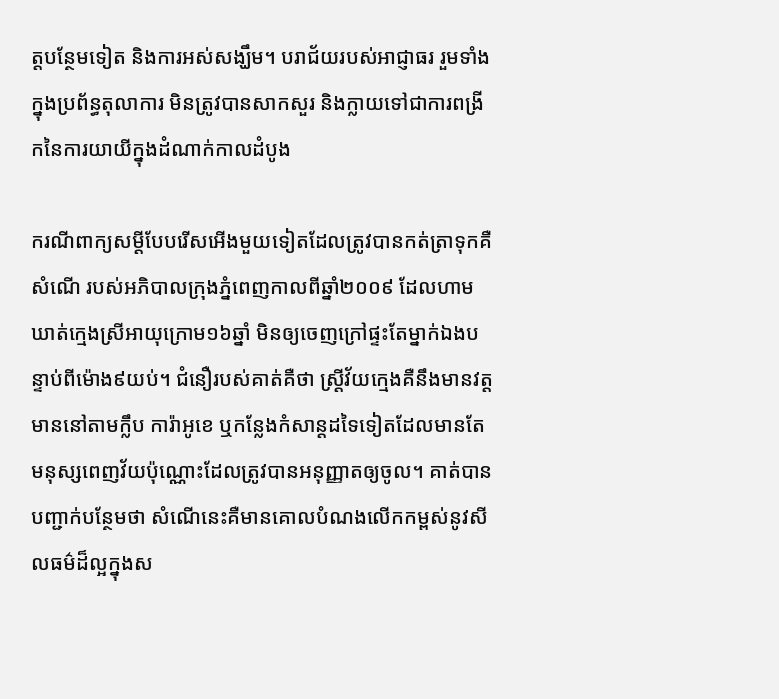ត្តបន្ថែមទៀត និងការអស់សង្ឃឹម។ បរាជ័យរបស់អាជ្ញាធរ រួមទាំងក្នុងប្រព័ន្ធតុលាការ មិនត្រូវបានសាកសួរ និងក្លាយទៅជាការពង្រីកនៃការយាយីក្នុងដំណាក់កាលដំបូង

ករណីពាក្យសម្ដីបែបរើសអើងមួយទៀតដែលត្រូវបានកត់ត្រាទុកគឺ សំណើ របស់អភិបាលក្រុងភ្នំពេញកាលពីឆ្នាំ២០០៩ ដែលហាមឃាត់ក្មេងស្រីអាយុក្រោម១៦ឆ្នាំ មិនឲ្យចេញក្រៅផ្ទះតែម្នាក់ឯងបន្ទាប់ពីម៉ោង៩យប់។ ជំនឿរបស់គាត់គឺថា ស្រ្តីវ័យក្មេងគឺនឹងមានវត្តមាននៅតាមក្លឹប ការ៉ាអូខេ ឬកន្លែងកំសាន្តដទៃទៀតដែលមានតែមនុស្សពេញវ័យប៉ុណ្ណោះដែលត្រូវបានអនុញ្ញាតឲ្យចូល។ គាត់បានបញ្ជាក់បន្ថែមថា សំណើនេះគឺមានគោលបំណងលើកកម្ពស់នូវសីលធម៌ដ៏ល្អក្នុងស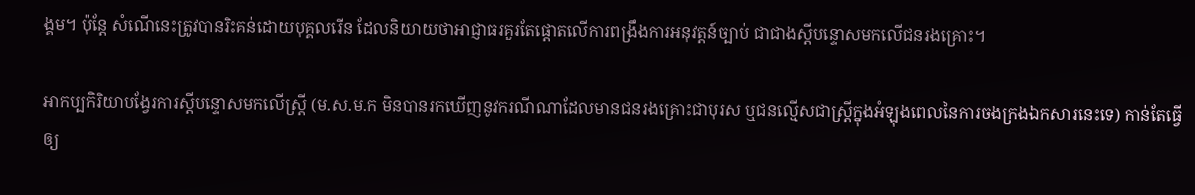ង្គម។ ប៉ុន្តែ សំណើនេះត្រូវបានរិះគន់ដោយបុគ្គលរើន ដែលនិយាយថាអាជ្ញាធរគួរតែផ្តោតលើការពង្រឹងការអនុវត្តន៍ច្បាប់ ជាជាងស្ដីបន្ទោសមកលើជនរងគ្រោះ។

អាកប្បកិរិយាបង្វែរការស្ដីបន្ទោសមកលើស្រ្តី (ម.ស.ម.ក មិនបានរកឃើញនូវករណីណាដែលមានជនរងគ្រោះជាបុរស ឬជនល្មើសជាស្រ្តីក្នុងអំឡុងពេលនៃការចងក្រងឯកសារនេះទេ) កាន់តែធ្វើឲ្យ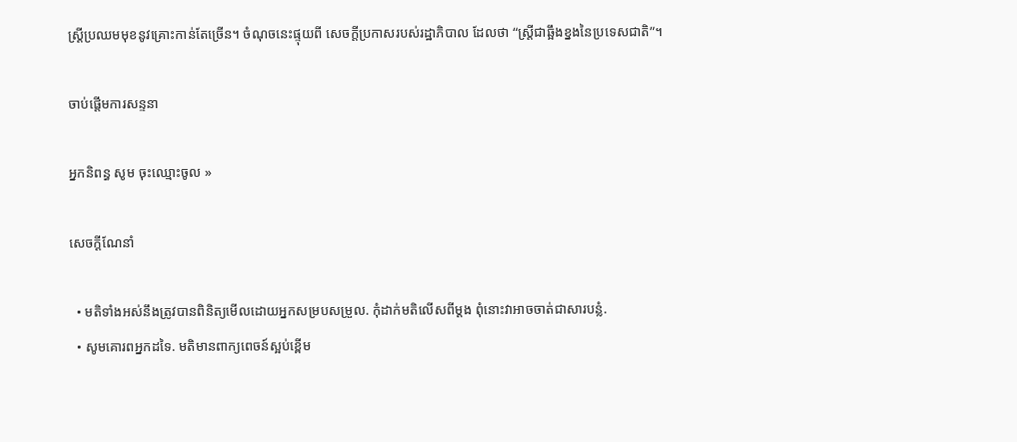ស្រ្តីប្រឈមមុខនូវគ្រោះកាន់តែច្រើន។ ចំណុចនេះផ្ទុយពី សេចក្ដីប្រកាសរបស់រដ្ឋាភិបាល ដែលថា “ស្រ្តីជាឆ្អឹងខ្នងនៃប្រទេសជាតិ”។

ចាប់ផ្តើមការសន្ទនា

អ្នកនិពន្ធ សូម ចុះឈ្មោះចូល »

សេចក្ដីណែនាំ

  • មតិទាំងអស់នឹងត្រូវបានពិនិត្យមើលដោយអ្នកសម្របសម្រួល. កុំដាក់មតិលើសពីម្តង ពុំនោះវាអាចចាត់ជាសារបន្លំ.
  • សូមគោរពអ្នកដទៃ. មតិមានពាក្យពេចន៍ស្អប់ខ្ពើម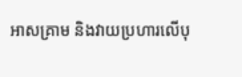អាសគ្រាម និងវាយប្រហារលើបុ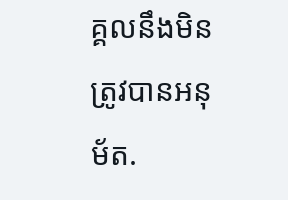គ្គលនឹងមិនត្រូវបានអនុម័ត.